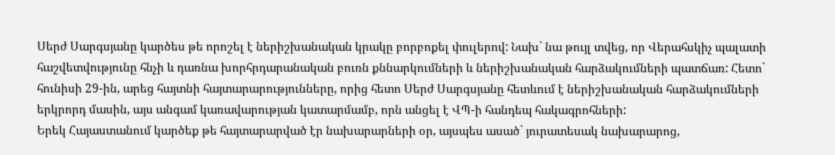Սերժ Սարգսյանը կարծես թե որոշել է ներիշխանական կրակը բորբոքել փուլերով: Նախ` նա թույլ տվեց, որ Վերահսկիչ պալատի հաշվետվությունը հնչի և դառնա խորհրդարանական բուռն քննարկումների և ներիշխանական հարձակումների պատճառ: Հետո` հունիսի 29-ին, արեց հայտնի հայտարարությունները, որից հետո Սերժ Սարգսյանը հետևում է ներիշխանական հարձակումների երկրորդ մասին, այս անգամ կառավարության կատարմամբ, որն անցել է ՎՊ-ի հանդեպ հակագրոհների:
Երեկ Հայաստանում կարծեք թե հայտարարված էր նախարարների օր, այսպես ասած` յուրատեսակ նախարարոց,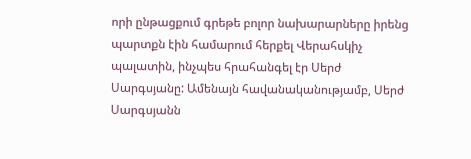որի ընթացքում գրեթե բոլոր նախարարները իրենց պարտքն էին համարում հերքել Վերահսկիչ պալատին, ինչպես հրահանգել էր Սերժ Սարգսյանը: Ամենայն հավանականությամբ, Սերժ Սարգսյանն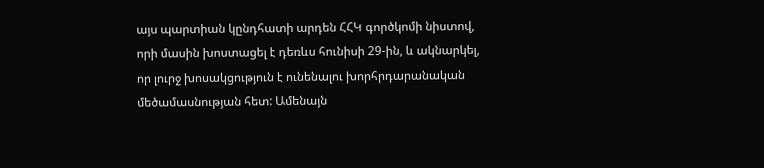այս պարտիան կընդհատի արդեն ՀՀԿ գործկոմի նիստով, որի մասին խոստացել է դեռևս հունիսի 29-ին, և ակնարկել, որ լուրջ խոսակցություն է ունենալու խորհրդարանական մեծամասնության հետ: Ամենայն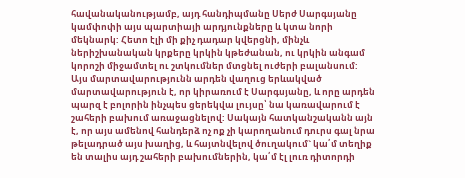հավանականությամբ, այդ հանդիպմանը Սերժ Սարգսյանը կամփոփի այս պարտիայի արդյունքները և կտա նորի մեկնարկ: Հետո էլի մի քիչ դադար կվերցնի, մինչև ներիշխանական կրքերը կրկին կթեժանան, ու կրկին անգամ կորոշի միջամտել ու շտկումներ մտցնել ուժերի բալանսում:
Այս մարտավարությունն արդեն վաղուց երևակված մարտավարություն է, որ կիրառում է Սարգսյանը, և որը արդեն պարզ է բոլորին ինչպես ցերեկվա լույսը՝ նա կառավարում է շահերի բախում առաջացնելով: Սակայն հատկանշականն այն է, որ այս ամենով հանդերձ ոչ ոք չի կարողանում դուրս գալ նրա թելադրած այս խաղից, և հայտնվելով ծուղակում` կա՛մ տեղիք են տալիս այդ շահերի բախումներին, կա՛մ էլ լուռ դիտորդի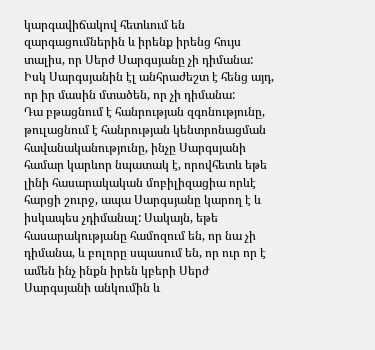կարգավիճակով հետևում են զարգացումներին և իրենք իրենց հույս տալիս, որ Սերժ Սարգսյանը չի դիմանա: Իսկ Սարգսյանին էլ անհրաժեշտ է հենց այդ, որ իր մասին մտածեն, որ չի դիմանա:
Դա բթացնում է հանրության զգոնությունը, թուլացնում է հանրության կենտրոնացման հավանականությունը, ինչը Սարգսյանի համար կարևոր նպատակ է, որովհետև եթե լինի հասարակական մոբիլիզացիա որևէ հարցի շուրջ, ապա Սարգսյանը կարող է և իսկապես չդիմանալ: Սակայն, եթե հասարակությանը համոզում են, որ նա չի դիմանա, և բոլորը սպասում են, որ ուր որ է ամեն ինչ ինքն իրեն կբերի Սերժ Սարգսյանի անկումին և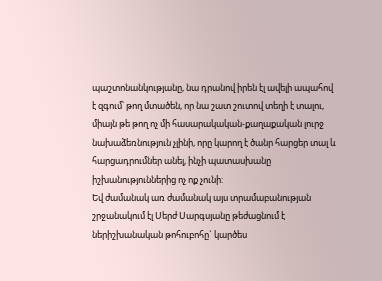պաշտոնանկությանը, նա դրանով իրեն էլ ավելի ապահով է զգում՝ թող մտածեն, որ նա շատ շուտով տեղի է տալու, միայն թե թող ոչ մի հասարակական-քաղաքական լուրջ նախաձեռնություն չլինի, որը կարող է ծանր հարցեր տալ և հարցադրումներ անել, ինչի պատասխանը իշխանություններից ոչ ոք չունի:
Եվ ժամանակ առ ժամանակ այս տրամաբանության շրջանակում էլ Սերժ Սարգսյանը թեժացնում է ներիշխանական թոհուբոհը` կարծես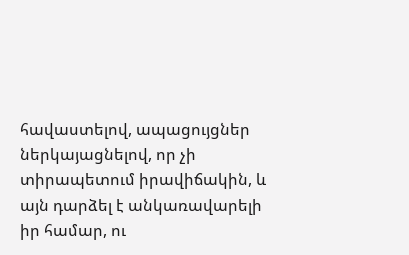հավաստելով, ապացույցներ ներկայացնելով, որ չի տիրապետում իրավիճակին, և այն դարձել է անկառավարելի իր համար, ու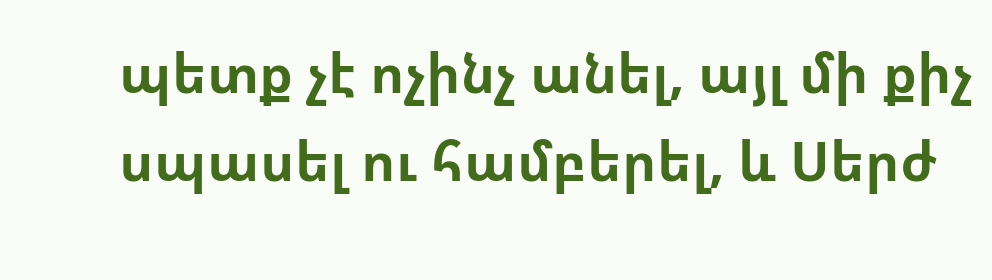պետք չէ ոչինչ անել, այլ մի քիչ սպասել ու համբերել, և Սերժ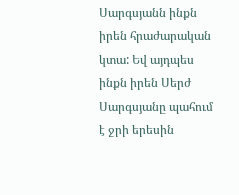Սարգսյանն ինքն իրեն հրաժարական կտա: Եվ այդպես ինքն իրեն Սերժ Սարգսյանը պահում է ջրի երեսին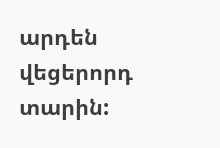արդեն վեցերորդ տարին: